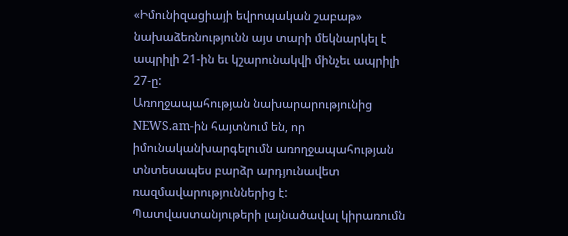«Իմունիզացիայի եվրոպական շաբաթ» նախաձեռնությունն այս տարի մեկնարկել է ապրիլի 21-ին եւ կշարունակվի մինչեւ ապրիլի 27-ը:
Առողջապահության նախարարությունից NEWS.am-ին հայտնում են, որ իմունականխարգելումն առողջապահության տնտեսապես բարձր արդյունավետ ռազմավարություններից է: Պատվաստանյութերի լայնածավալ կիրառումն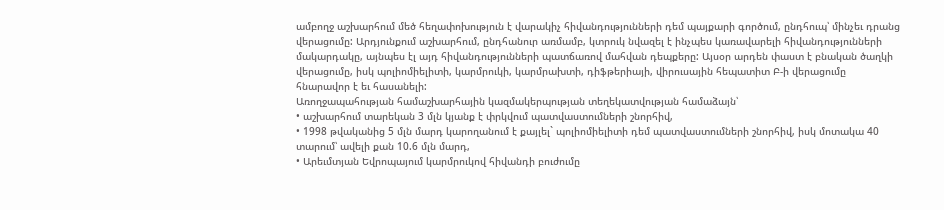ամբողջ աշխարհում մեծ հեղափոխություն է վարակիչ հիվանդությունների դեմ պայքարի գործում, ընդհուպ՝ մինչեւ դրանց վերացումը: Արդյունքում աշխարհում, ընդհանուր առմամբ, կտրուկ նվազել է ինչպես կառավարելի հիվանդությունների մակարդակը, այնպես էլ այդ հիվանդությունների պատճառով մահվան դեպքերը: Այսօր արդեն փաստ է բնական ծաղկի վերացումը, իսկ պոլիոմիելիտի, կարմրուկի, կարմրախտի, դիֆթերիայի, վիրուսային հեպատիտ Բ-ի վերացումը հնարավոր է եւ հասանելի:
Առողջապահության համաշխարհային կազմակերպության տեղեկատվության համաձայն՝
• աշխարհում տարեկան 3 մլն կյանք է փրկվում պատվաստումների շնորհիվ,
• 1998 թվականից 5 մլն մարդ կարողանում է քայլել` պոլիոմիելիտի դեմ պատվաստումների շնորհիվ, իսկ մոտակա 40 տարում՝ ավելի քան 10.6 մլն մարդ,
• Արեւմտյան Եվրոպայում կարմրուկով հիվանդի բուժումը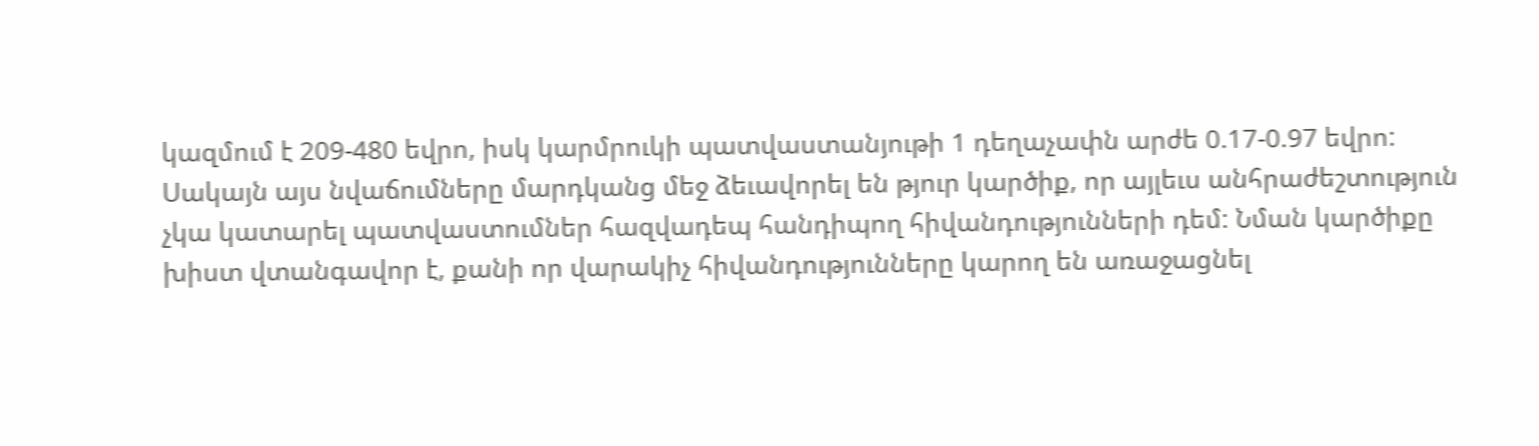կազմում է 209-480 եվրո, իսկ կարմրուկի պատվաստանյութի 1 դեղաչափն արժե 0.17-0.97 եվրո:
Սակայն այս նվաճումները մարդկանց մեջ ձեւավորել են թյուր կարծիք, որ այլեւս անհրաժեշտություն չկա կատարել պատվաստումներ հազվադեպ հանդիպող հիվանդությունների դեմ: Նման կարծիքը խիստ վտանգավոր է, քանի որ վարակիչ հիվանդությունները կարող են առաջացնել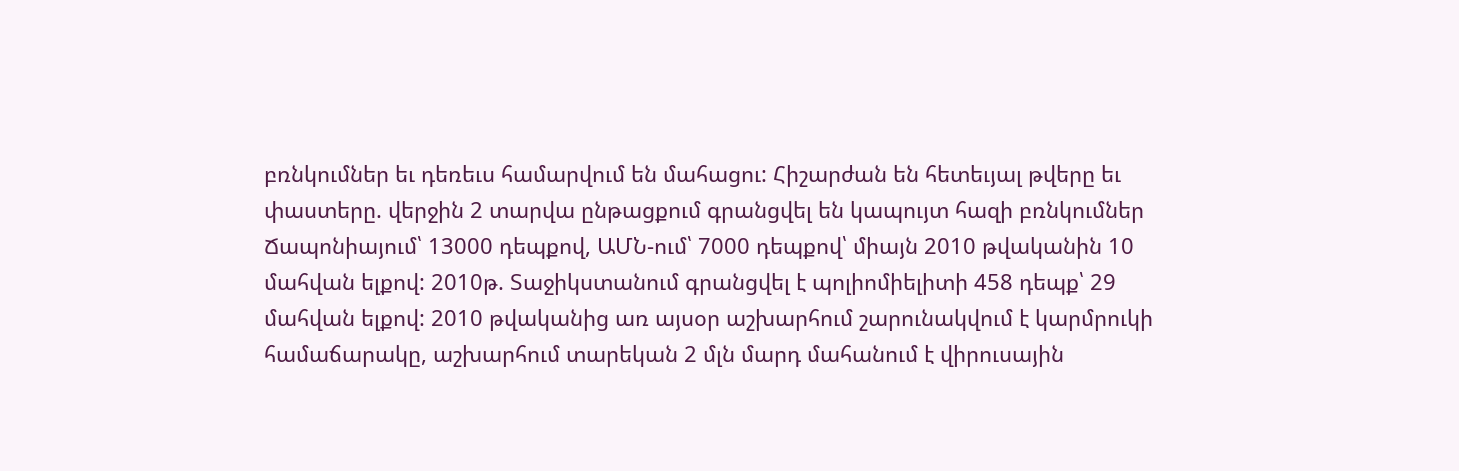բռնկումներ եւ դեռեւս համարվում են մահացու: Հիշարժան են հետեւյալ թվերը եւ փաստերը. վերջին 2 տարվա ընթացքում գրանցվել են կապույտ հազի բռնկումներ Ճապոնիայում՝ 13000 դեպքով, ԱՄՆ-ում՝ 7000 դեպքով՝ միայն 2010 թվականին 10 մահվան ելքով: 2010թ. Տաջիկստանում գրանցվել է պոլիոմիելիտի 458 դեպք՝ 29 մահվան ելքով: 2010 թվականից առ այսօր աշխարհում շարունակվում է կարմրուկի համաճարակը, աշխարհում տարեկան 2 մլն մարդ մահանում է վիրուսային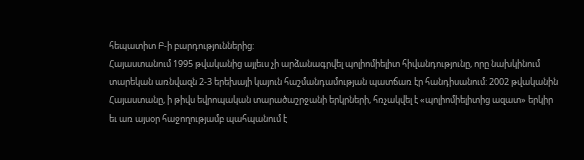հեպատիտ Բ-ի բարդություններից:
Հայաստանում 1995 թվականից այլեւս չի արձանագրվել պոլիոմիելիտ հիվանդությունը, որը նախկինում տարեկան առնվազն 2-3 երեխայի կայուն հաշմանդամության պատճառ էր հանդիսանում: 2002 թվականին Հայաստանը, ի թիվս եվրոպական տարածաշրջանի երկրների, հռչակվել է «պոլիոմիելիտից ազատ» երկիր եւ առ այսօր հաջողությամբ պահպանում է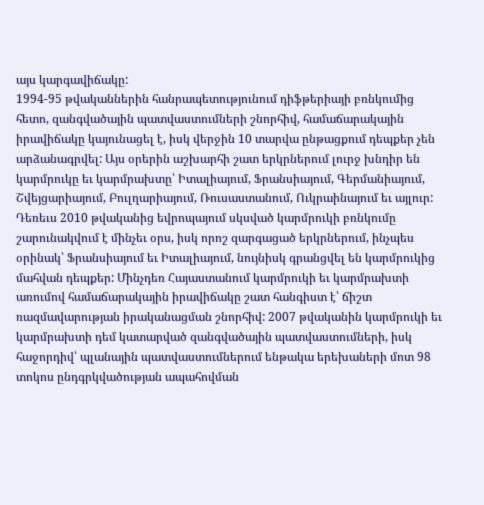այս կարգավիճակը:
1994-95 թվականներին հանրապետությունում դիֆթերիայի բռնկումից հետո, զանգվածային պատվաստումների շնորհիվ, համաճարակային իրավիճակը կայունացել է, իսկ վերջին 10 տարվա ընթացքում դեպքեր չեն արձանագրվել: Այս օրերին աշխարհի շատ երկրներում լուրջ խնդիր են կարմրուկը եւ կարմրախտը՝ Իտալիայում, Ֆրանսիայում, Գերմանիայում, Շվեյցարիայում, Բուլղարիայում, Ռուսաստանում, Ուկրաինայում եւ այլուր: Դեռեւս 2010 թվականից եվրոպայում սկսված կարմրուկի բռնկումը շարունակվում է մինչեւ օրս, իսկ որոշ զարգացած երկրներում, ինչպես օրինակ՝ Ֆրանսիայում եւ Իտալիայում, նույնիսկ գրանցվել են կարմրուկից մահվան դեպքեր: Մինչդեռ Հայաստանում կարմրուկի եւ կարմրախտի առումով համաճարակային իրավիճակը շատ հանգիստ է՝ ճիշտ ռազմավարության իրականացման շնորհիվ: 2007 թվականին կարմրուկի եւ կարմրախտի դեմ կատարված զանգվածային պատվաստումների, իսկ հաջորդիվ՝ պլանային պատվաստումներում ենթակա երեխաների մոտ 98 տոկոս ընդգրկվածության ապահովման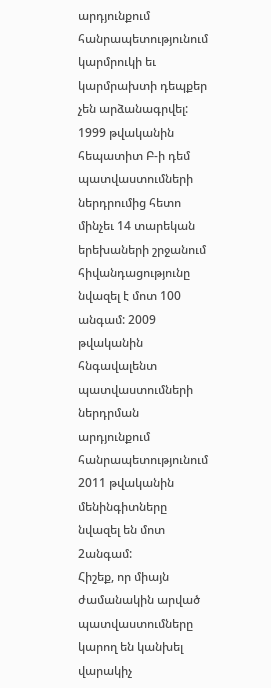արդյունքում հանրապետությունում կարմրուկի եւ կարմրախտի դեպքեր չեն արձանագրվել: 1999 թվականին հեպատիտ Բ-ի դեմ պատվաստումների ներդրումից հետո մինչեւ 14 տարեկան երեխաների շրջանում հիվանդացությունը նվազել է մոտ 100 անգամ: 2009 թվականին հնգավալենտ պատվաստումների ներդրման արդյունքում հանրապետությունում 2011 թվականին մենինգիտները նվազել են մոտ 2անգամ:
Հիշեք, որ միայն ժամանակին արված պատվաստումները կարող են կանխել վարակիչ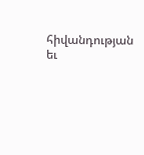հիվանդության եւ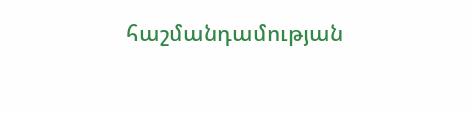հաշմանդամության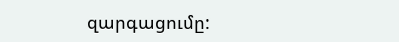զարգացումը: